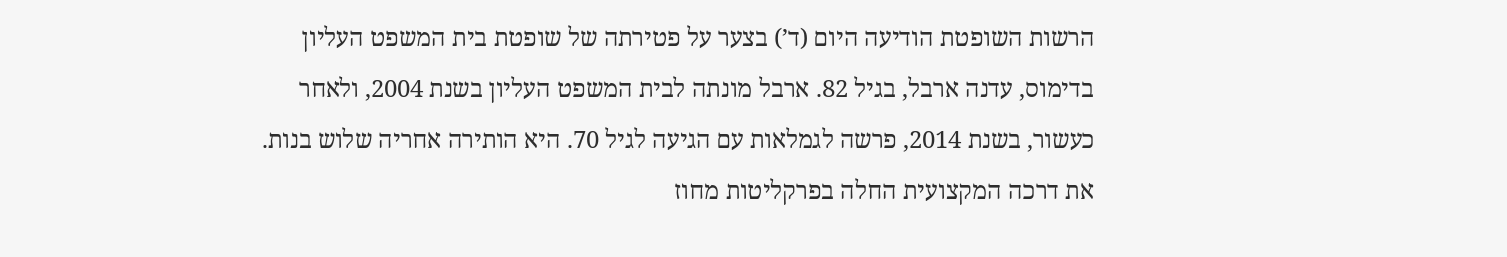הרשות השופטת הודיעה היום (ד’) בצער על פטירתה של שופטת בית המשפט העליון בדימוס, עדנה ארבל, בגיל 82. ארבל מונתה לבית המשפט העליון בשנת 2004, ולאחר כעשור, בשנת 2014, פרשה לגמלאות עם הגיעה לגיל 70. היא הותירה אחריה שלוש בנות.
את דרכה המקצועית החלה בפרקליטות מחוז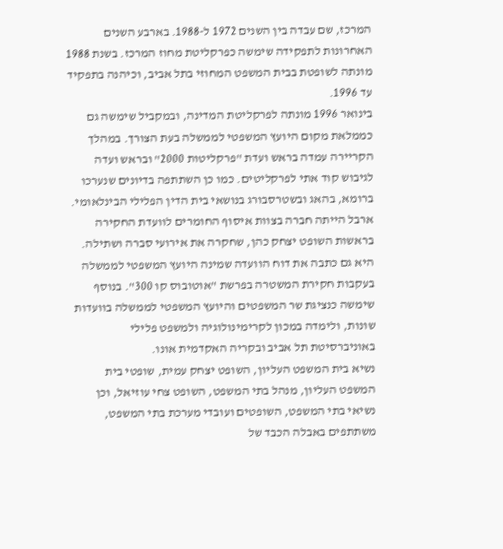המרכז, שם עבדה בין השנים 1972 ל-1988. בארבע השנים האחרונות לתפקידה שימשה כפרקליטת מחוז המרכז. בשנת 1988 מונתה לשופטת בבית המשפט המחוזי בתל אביב, וכיהנה בתפקיד עד 1996.
בינואר 1996 מונתה לפרקליטת המדינה, ובמקביל שימשה גם כממלאת מקום היועץ המשפטי לממשלה בעת הצורך. במהלך הקריירה עמדה בראש ועדת "פרקליטות 2000" ובראש ועדה לגיבוש קוד אתי לפרקליטים. כמו כן השתתפה בדיונים שנערכו ברומא, בהאג ובשטרסבורג בנושאי בית הדין הפלילי הבינלאומי.
ארבל הייתה חברה בצוות איסוף החומרים לוועדת החקירה בראשות השופט יצחק כהן, שחקרה את אירועי סברה ושתילה. היא גם כתבה את דוח הוועדה שמינה היועץ המשפטי לממשלה בעקבות חקירת המשטרה בפרשת "אוטובוס קו 300". בנוסף שימשה כנציגת שר המשפטים והיועץ המשפטי לממשלה בוועדות שונות, ולימדה במכון לקרימינולוגיה ולמשפט פלילי באוניברסיטת תל אביב ובקריה האקדמית אונו.
נשיא בית המשפט העליון, השופט יצחק עמית, שופטי בית המשפט העליון, מנהל בתי המשפט, השופט צחי עוזיאל, וכן נשיאי בתי המשפט, השופטים ועובדי מערכת בתי המשפט, משתתפים באבלה הכבד של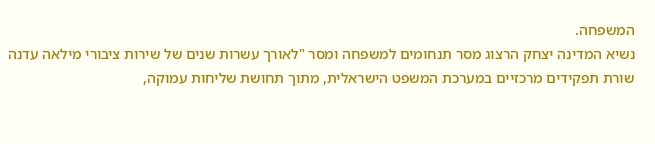המשפחה.
נשיא המדינה יצחק הרצוג מסר תנחומים למשפחה ומסר "לאורך עשרות שנים של שירות ציבורי מילאה עדנה שורת תפקידים מרכזיים במערכת המשפט הישראלית, מתוך תחושת שליחות עמוקה,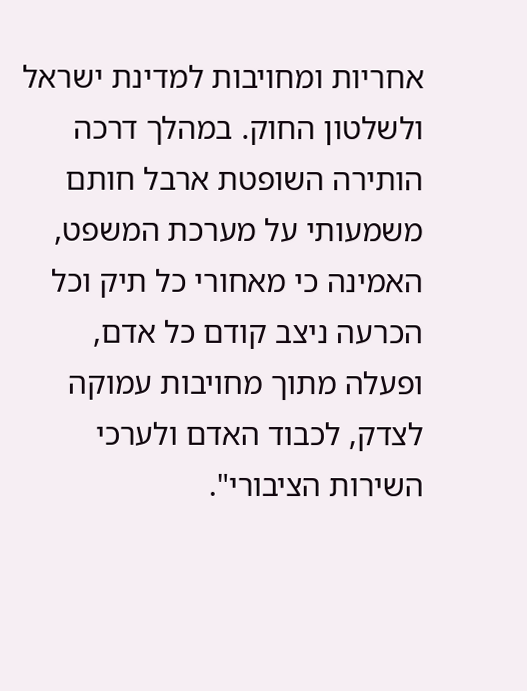אחריות ומחויבות למדינת ישראל ולשלטון החוק. במהלך דרכה הותירה השופטת ארבל חותם משמעותי על מערכת המשפט, האמינה כי מאחורי כל תיק וכל הכרעה ניצב קודם כל אדם, ופעלה מתוך מחויבות עמוקה לצדק, לכבוד האדם ולערכי השירות הציבורי".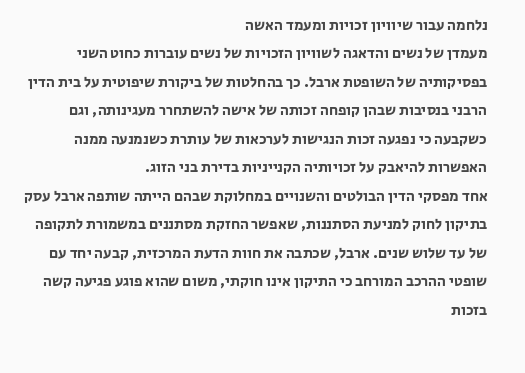נלחמה עבור שיוויון זכויות ומעמד האשה
מעמדן של נשים והדאגה לשוויון הזכויות של נשים עוברות כחוט השני בפסיקותיה של השופטת ארבל. כך בהחלטות של ביקורת שיפוטית על בית הדין הרבני בנסיבות שבהן קופחה זכותה של אישה להשתחרר מעגינותה, וגם כשקבעה כי נפגעה זכות הנגישות לערכאות של עותרת כשנמנעה ממנה האפשרות להיאבק על זכויותיה הקנייניות בדירת בני הזוג.
אחד מפסקי הדין הבולטים והשנויים במחלוקת שבהם הייתה שותפה ארבל עסק בתיקון לחוק למניעת הסתננות, שאפשר החזקת מסתננים במשמורת לתקופה של עד שלוש שנים. ארבל, שכתבה את חוות הדעת המרכזית, קבעה יחד עם שופטי ההרכב המורחב כי התיקון אינו חוקתי, משום שהוא פוגע פגיעה קשה בזכות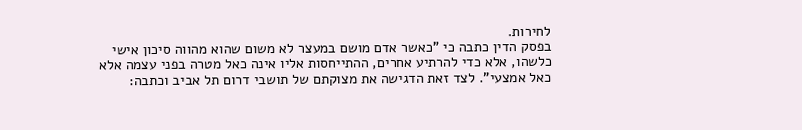לחירות.
בפסק הדין כתבה כי "כאשר אדם מושם במעצר לא משום שהוא מהווה סיכון אישי כלשהו, אלא כדי להרתיע אחרים, ההתייחסות אליו אינה כאל מטרה בפני עצמה אלא כאל אמצעי". לצד זאת הדגישה את מצוקתם של תושבי דרום תל אביב וכתבה: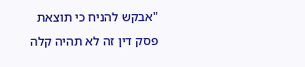"אבקש להניח כי תוצאת פסק דין זה לא תהיה קלה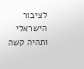לציבור הישראלי ותהיה קשה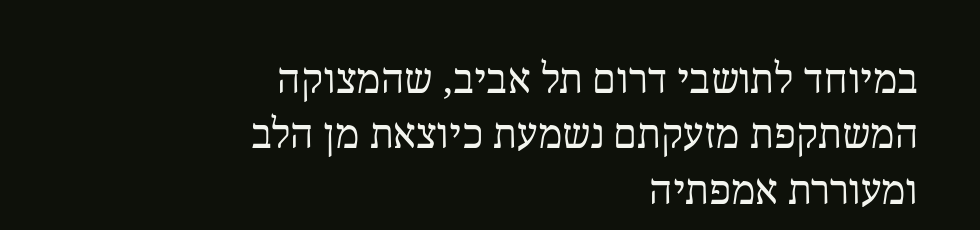במיוחד לתושבי דרום תל אביב, שהמצוקה המשתקפת מזעקתם נשמעת כיוצאת מן הלב ומעוררת אמפתיה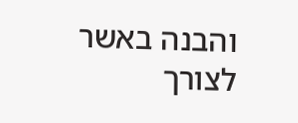והבנה באשר לצורך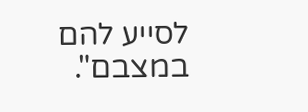לסייע להם במצבם".